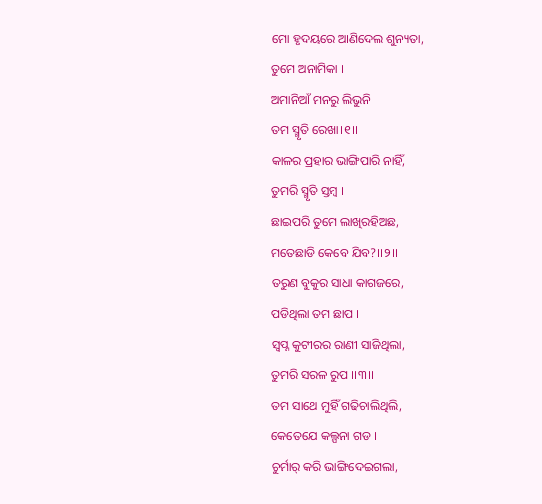ମୋ ହୃଦୟରେ ଆଣିଦେଲ ଶୁନ୍ୟତା,
ତୁମେ ଅନାମିକା ।
ଅମାନିଆଁ ମନରୁ ଲିଭୁନି
ତମ ସ୍ମୃତି ରେଖା।୧।।
କାଳର ପ୍ରହାର ଭାଙ୍ଗିପାରି ନାହିଁ,
ତୁମରି ସ୍ମୃତି ସ୍ତମ୍ବ ।
ଛାଇପରି ତୁମେ ଲାଖିରହିଅଛ,
ମତେଛାଡି କେବେ ଯିବ?।।୨।।
ତରୁଣ ବୁକୁର ସାଧା କାଗଜରେ,
ପଡିଥିଲା ତମ ଛାପ ।
ସ୍ଵପ୍ନ କୁଟୀରର ରାଣୀ ସାଜିଥିଲା,
ତୁମରି ସରଳ ରୁପ ।।୩।।
ତମ ସାଥେ ମୁହିଁ ଗଢିଚାଲିଥିଲି,
କେତେଯେ କଲ୍ପନା ଗଡ ।
ଚୁର୍ମାର୍ କରି ଭାଙ୍ଗିଦେଇଗଲା,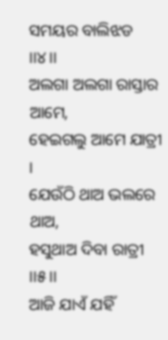ସମୟର ବାଲିଝଡ ।।୪।।
ଅଲଗା ଅଲଗା ରାସ୍ତାର ଆମେ,
ହେଇଗଲୁ ଆମେ ଯାତ୍ରୀ ।
ଯେଉଁଠି ଥାଅ ଭଲରେ ଥାଅ,
ହସୁଥାଅ ଦିବା ରାତ୍ରୀ ।।୫।।
ଆଜି ଯାଏଁ ଯହିଁ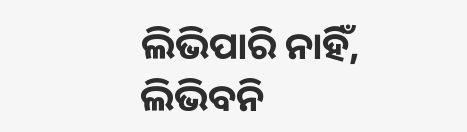ଲିଭିପାରି ନାହିଁ,
ଲିଭିବନି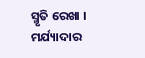ସ୍ମୃତି ରେଖା ।
ମର୍ଯ୍ୟାଦାର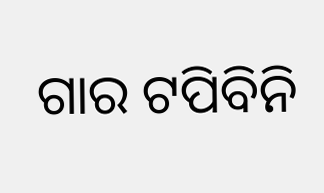ଗାର ଟପିବିନି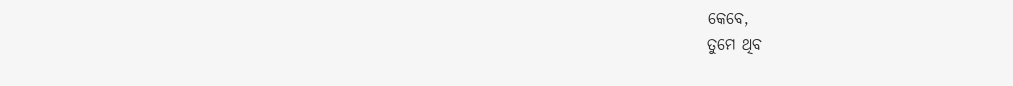କେବେ,
ତୁମେ ଥିବ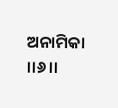ଅନାମିକା ।।୬।।